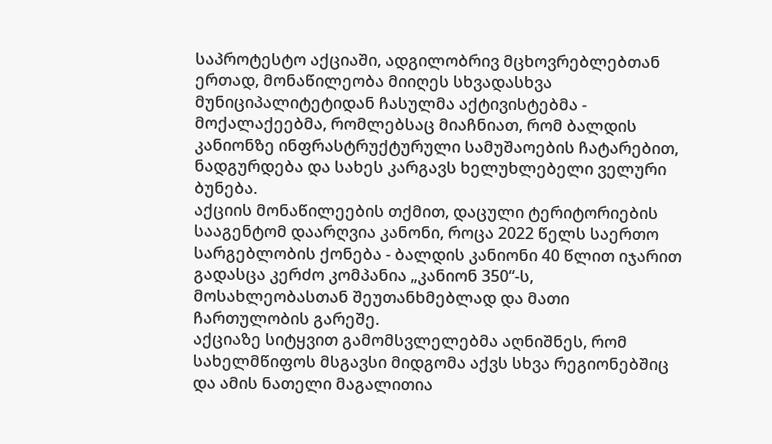საპროტესტო აქციაში, ადგილობრივ მცხოვრებლებთან ერთად, მონაწილეობა მიიღეს სხვადასხვა მუნიციპალიტეტიდან ჩასულმა აქტივისტებმა - მოქალაქეებმა, რომლებსაც მიაჩნიათ, რომ ბალდის კანიონზე ინფრასტრუქტურული სამუშაოების ჩატარებით, ნადგურდება და სახეს კარგავს ხელუხლებელი ველური ბუნება.
აქციის მონაწილეების თქმით, დაცული ტერიტორიების სააგენტომ დაარღვია კანონი, როცა 2022 წელს საერთო სარგებლობის ქონება - ბალდის კანიონი 40 წლით იჯარით გადასცა კერძო კომპანია „კანიონ 350“-ს, მოსახლეობასთან შეუთანხმებლად და მათი ჩართულობის გარეშე.
აქციაზე სიტყვით გამომსვლელებმა აღნიშნეს, რომ სახელმწიფოს მსგავსი მიდგომა აქვს სხვა რეგიონებშიც და ამის ნათელი მაგალითია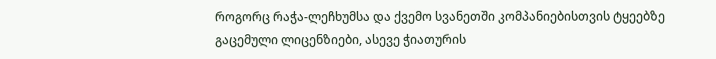როგორც რაჭა-ლეჩხუმსა და ქვემო სვანეთში კომპანიებისთვის ტყეებზე გაცემული ლიცენზიები, ასევე ჭიათურის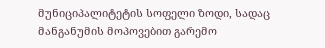მუნიციპალიტეტის სოფელი ზოდი, სადაც მანგანუმის მოპოვებით გარემო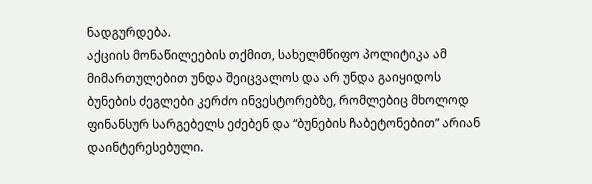ნადგურდება.
აქციის მონაწილეების თქმით, სახელმწიფო პოლიტიკა ამ მიმართულებით უნდა შეიცვალოს და არ უნდა გაიყიდოს ბუნების ძეგლები კერძო ინვესტორებზე, რომლებიც მხოლოდ ფინანსურ სარგებელს ეძებენ და “ბუნების ჩაბეტონებით” არიან დაინტერესებული.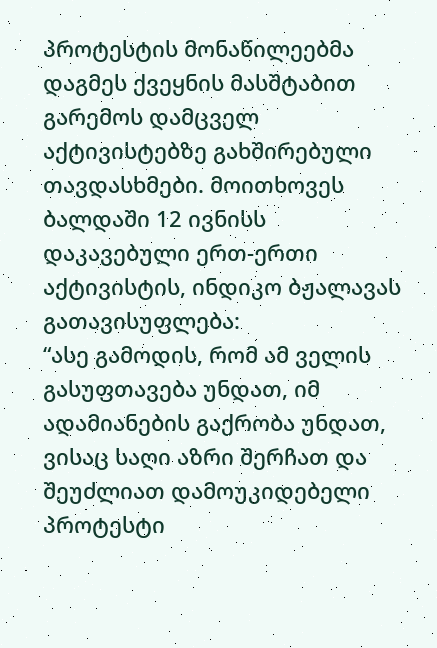პროტესტის მონაწილეებმა დაგმეს ქვეყნის მასშტაბით გარემოს დამცველ აქტივისტებზე გახშირებული თავდასხმები. მოითხოვეს ბალდაში 12 ივნისს დაკავებული ერთ-ერთი აქტივისტის, ინდიკო ბჟალავას გათავისუფლება:
“ასე გამოდის, რომ ამ ველის გასუფთავება უნდათ, იმ ადამიანების გაქრობა უნდათ, ვისაც საღი აზრი შერჩათ და შეუძლიათ დამოუკიდებელი პროტესტი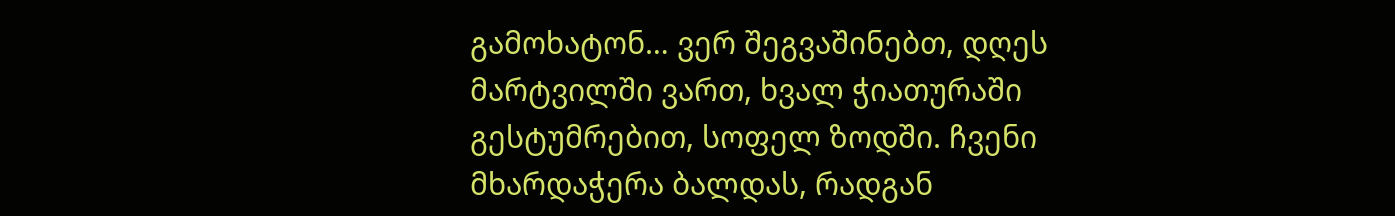გამოხატონ… ვერ შეგვაშინებთ, დღეს მარტვილში ვართ, ხვალ ჭიათურაში გესტუმრებით, სოფელ ზოდში. ჩვენი მხარდაჭერა ბალდას, რადგან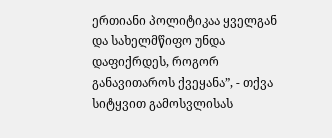ერთიანი პოლიტიკაა ყველგან და სახელმწიფო უნდა დაფიქრდეს, როგორ განავითაროს ქვეყანა”, - თქვა სიტყვით გამოსვლისას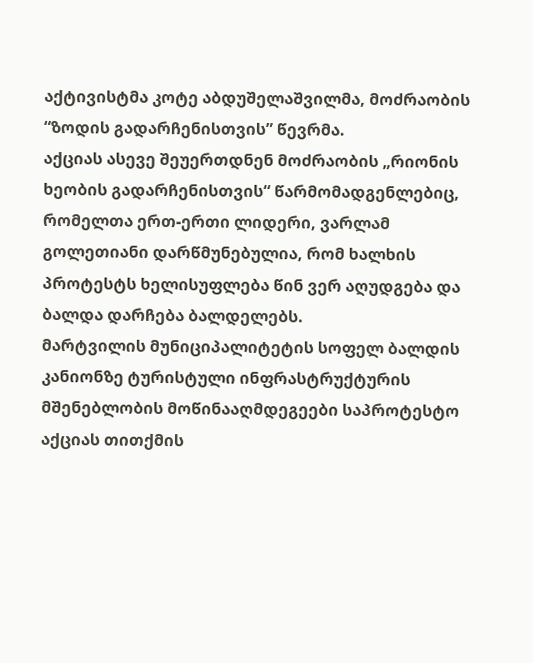აქტივისტმა კოტე აბდუშელაშვილმა, მოძრაობის “ზოდის გადარჩენისთვის” წევრმა.
აქციას ასევე შეუერთდნენ მოძრაობის „რიონის ხეობის გადარჩენისთვის“ წარმომადგენლებიც, რომელთა ერთ-ერთი ლიდერი, ვარლამ გოლეთიანი დარწმუნებულია, რომ ხალხის პროტესტს ხელისუფლება წინ ვერ აღუდგება და ბალდა დარჩება ბალდელებს.
მარტვილის მუნიციპალიტეტის სოფელ ბალდის კანიონზე ტურისტული ინფრასტრუქტურის მშენებლობის მოწინააღმდეგეები საპროტესტო აქციას თითქმის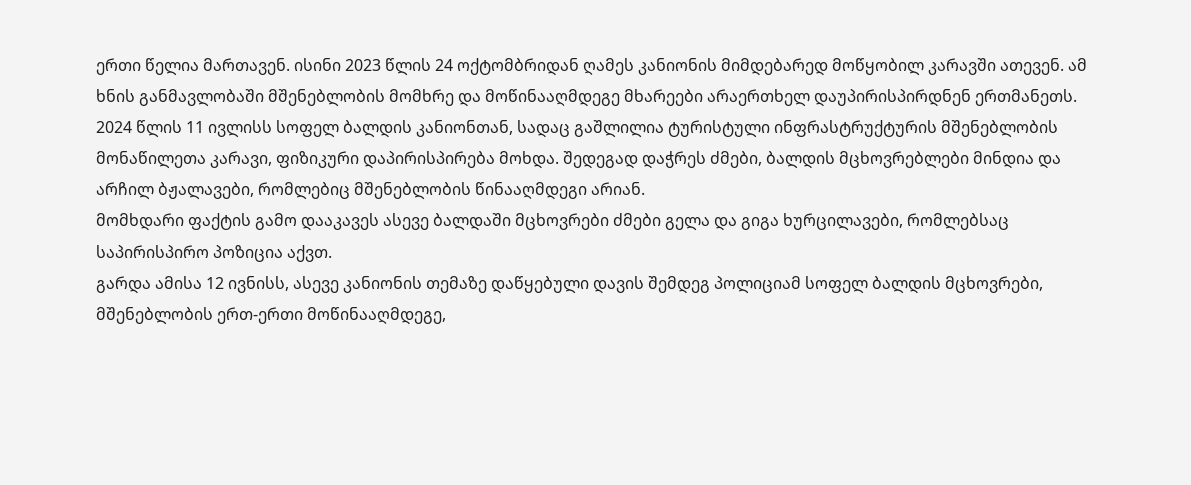ერთი წელია მართავენ. ისინი 2023 წლის 24 ოქტომბრიდან ღამეს კანიონის მიმდებარედ მოწყობილ კარავში ათევენ. ამ ხნის განმავლობაში მშენებლობის მომხრე და მოწინააღმდეგე მხარეები არაერთხელ დაუპირისპირდნენ ერთმანეთს.
2024 წლის 11 ივლისს სოფელ ბალდის კანიონთან, სადაც გაშლილია ტურისტული ინფრასტრუქტურის მშენებლობის მონაწილეთა კარავი, ფიზიკური დაპირისპირება მოხდა. შედეგად დაჭრეს ძმები, ბალდის მცხოვრებლები მინდია და არჩილ ბჟალავები, რომლებიც მშენებლობის წინააღმდეგი არიან.
მომხდარი ფაქტის გამო დააკავეს ასევე ბალდაში მცხოვრები ძმები გელა და გიგა ხურცილავები, რომლებსაც საპირისპირო პოზიცია აქვთ.
გარდა ამისა 12 ივნისს, ასევე კანიონის თემაზე დაწყებული დავის შემდეგ პოლიციამ სოფელ ბალდის მცხოვრები, მშენებლობის ერთ-ერთი მოწინააღმდეგე,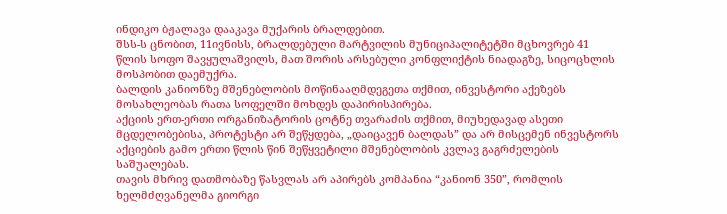ინდიკო ბჟალავა დააკავა მუქარის ბრალდებით.
შსს-ს ცნობით, 11ივნისს, ბრალდებული მარტვილის მუნიციპალიტეტში მცხოვრებ 41 წლის სოფო შავყულაშვილს, მათ შორის არსებული კონფლიქტის ნიადაგზე, სიცოცხლის მოსპობით დაემუქრა.
ბალდის კანიონზე მშენებლობის მოწინააღმდეგეთა თქმით, ინვესტორი აქეზებს მოსახლეობას რათა სოფელში მოხდეს დაპირისპირება.
აქციის ერთ-ერთი ორგანიზატორის ცოტნე თვარაძის თქმით, მიუხედავად ასეთი მცდელობებისა, პროტესტი არ შეწყდება, „დაიცავენ ბალდას” და არ მისცემენ ინვესტორს აქციების გამო ერთი წლის წინ შეწყვეტილი მშენებლობის კვლავ გაგრძელების საშუალებას.
თავის მხრივ დათმობაზე წასვლას არ აპირებს კომპანია “კანიონ 350”, რომლის ხელმძღვანელმა გიორგი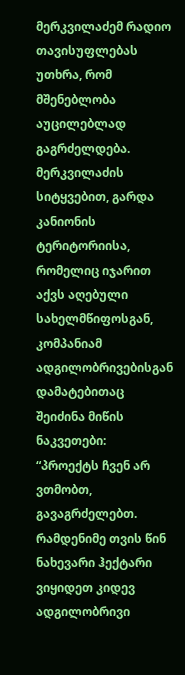მერკვილაძემ რადიო თავისუფლებას უთხრა, რომ მშენებლობა აუცილებლად გაგრძელდება. მერკვილაძის სიტყვებით, გარდა კანიონის ტერიტორიისა, რომელიც იჯარით აქვს აღებული სახელმწიფოსგან, კომპანიამ ადგილობრივებისგან დამატებითაც შეიძინა მიწის ნაკვეთები:
“პროექტს ჩვენ არ ვთმობთ, გავაგრძელებთ. რამდენიმე თვის წინ ნახევარი ჰექტარი ვიყიდეთ კიდევ ადგილობრივი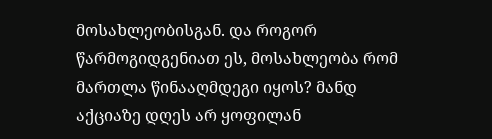მოსახლეობისგან. და როგორ წარმოგიდგენიათ ეს, მოსახლეობა რომ მართლა წინააღმდეგი იყოს? მანდ აქციაზე დღეს არ ყოფილან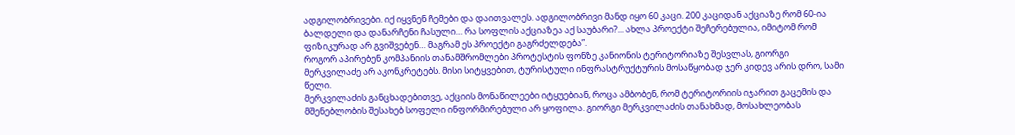ადგილობრივები. იქ იყვნენ ჩემები და დაითვალეს. ადგილობრივი მანდ იყო 60 კაცი. 200 კაციდან აქციაზე რომ 60-ია ბალდელი და დანარჩენი ჩასული… რა სოფლის აქციაზეა აქ საუბარი?... ახლა პროექტი შეჩერებულია, იმიტომ რომ ფიზიკურად არ გვიშვებენ… მაგრამ ეს პროექტი გაგრძელდება”.
როგორ აპირებენ კომპანიის თანამშრომლები პროტესტის ფონზე კანიონის ტერიტორიაზე შესვლას, გიორგი მერკვილაძე არ აკონკრეტებს. მისი სიტყვებით, ტურისტული ინფრასტრუქტურის მოსაწყობად ჯერ კიდევ არის დრო, სამი წელი.
მერკვილაძის განცხადებითვე, აქციის მონაწილეები იტყუებიან, როცა ამბობენ, რომ ტერიტორიის იჯარით გაცემის და მშენებლობის შესახებ სოფელი ინფორმირებული არ ყოფილა. გიორგი მერკვილაძის თანახმად, მოსახლეობას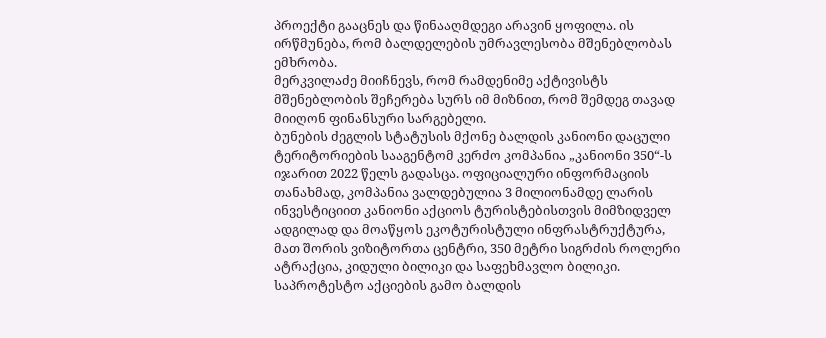პროექტი გააცნეს და წინააღმდეგი არავინ ყოფილა. ის ირწმუნება, რომ ბალდელების უმრავლესობა მშენებლობას ემხრობა.
მერკვილაძე მიიჩნევს, რომ რამდენიმე აქტივისტს მშენებლობის შეჩერება სურს იმ მიზნით, რომ შემდეგ თავად მიიღონ ფინანსური სარგებელი.
ბუნების ძეგლის სტატუსის მქონე ბალდის კანიონი დაცული ტერიტორიების სააგენტომ კერძო კომპანია „კანიონი 350“-ს იჯარით 2022 წელს გადასცა. ოფიციალური ინფორმაციის თანახმად, კომპანია ვალდებულია 3 მილიონამდე ლარის ინვესტიციით კანიონი აქციოს ტურისტებისთვის მიმზიდველ ადგილად და მოაწყოს ეკოტურისტული ინფრასტრუქტურა, მათ შორის ვიზიტორთა ცენტრი, 350 მეტრი სიგრძის როლერი ატრაქცია, კიდული ბილიკი და საფეხმავლო ბილიკი.
საპროტესტო აქციების გამო ბალდის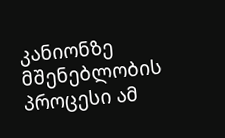კანიონზე მშენებლობის პროცესი ამ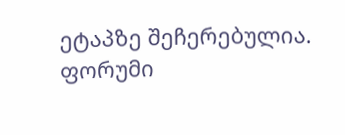ეტაპზე შეჩერებულია.
ფორუმი